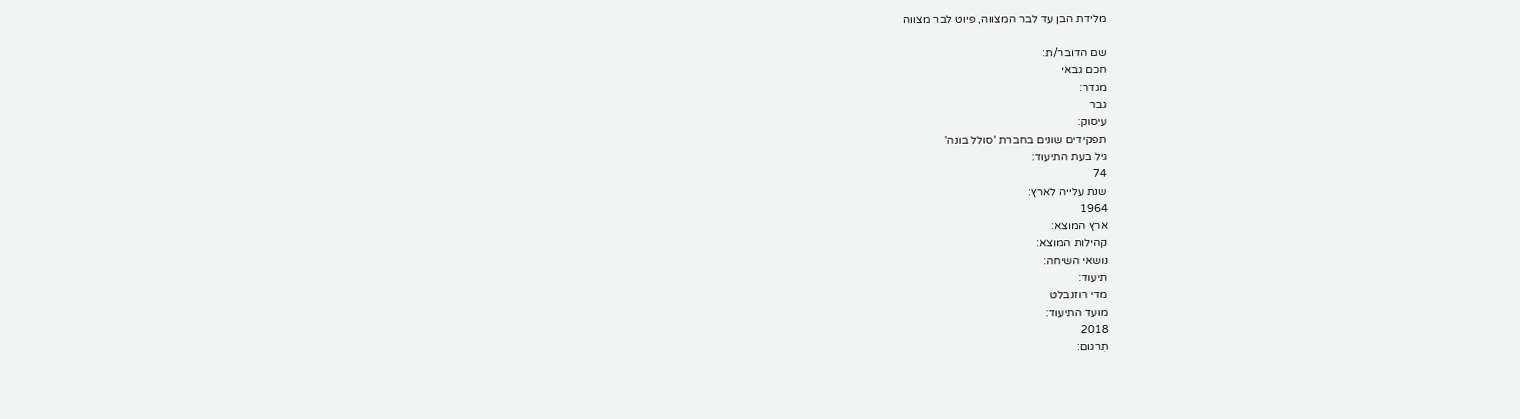מלידת הבן עד לבר המצווה, פיוט לבר מצווה

שם הדובר/ת:
חכם גבאי
מגדר:
גבר
עיסוק:
תפקידים שונים בחברת 'סולל בונה'
גיל בעת התיעוד:
74
שנת עלייה לארץ:
1964
ארץ המוצא:
קהילות המוצא:
נושאי השיחה:
תיעוד:
מדי רוזנבלט
מועד התיעוד:
2018
תִרגום: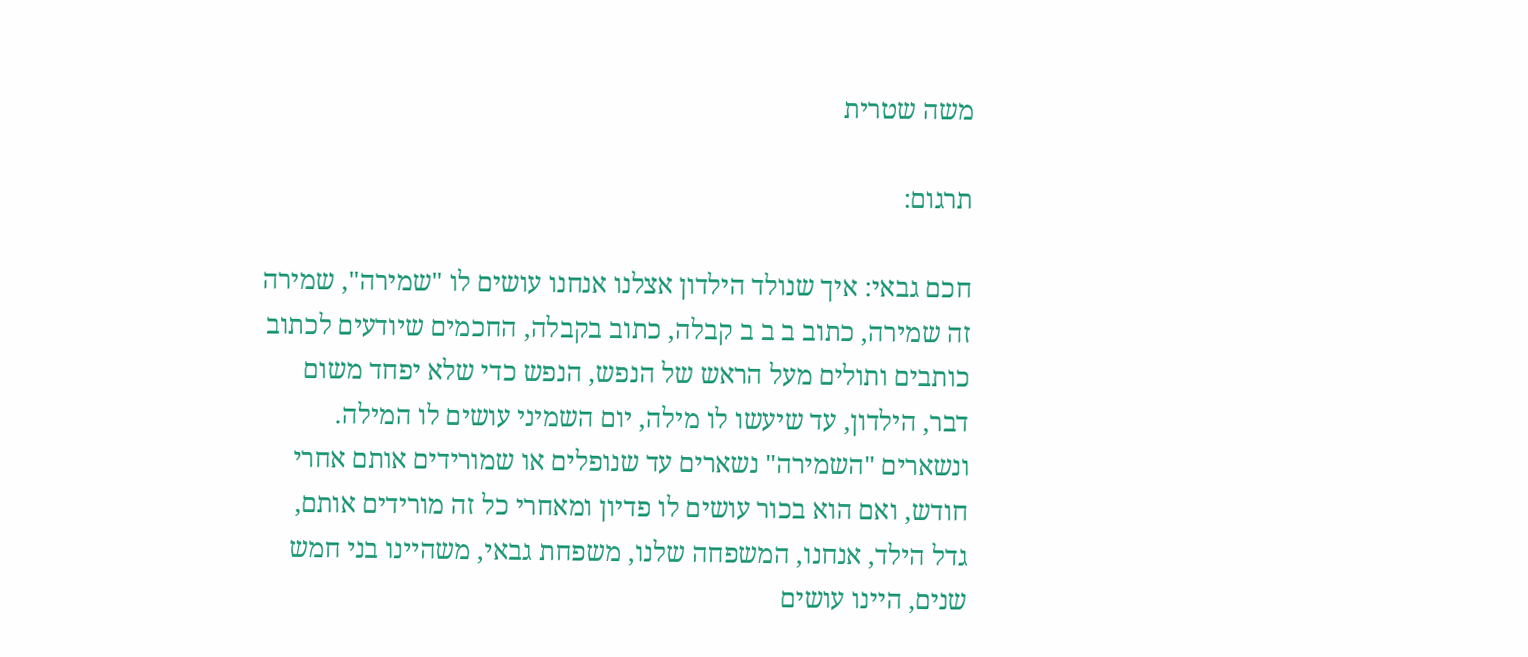משה שטרית

תרגום:

חכם גבאי: איך שנולד הילדון אצלנו אנחנו עושים לו "שמירה", שמירה  זה שמירה, כתוב ב ב ב קבלה, כתוב בקבלה, החכמים שיודעים לכתוב כותבים ותולים מעל הראש של הנפש, הנפש כדי שלא יפחד משום דבר, הילדון, עד שיעשו לו מילה, יום השמיני עושים לו המילה. ונשארים "השמירה" נשארים עד שנופלים או שמורידים אותם אחרי חודש, ואם הוא בכור עושים לו פדיון ומאחרי כל זה מורידים אותם, גדל הילד, אנחנו, המשפחה שלנו, משפחת גבאי, משהיינו בני חמש שנים, היינו עושים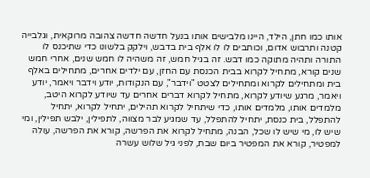אותו כמו חתן, הילד, היינו מלבישים אותו בנעל חדשה חדשה צהובה מרוקאית, וגלבייה קטנה ותרבוש אדום, וכותבים לו לו אלף בית בדבש, וילקק בלשונו כדי שתיכנס לו התורה ותהיה מתוקה כמו דבש. זה בגיל חמש, זה משהיה לו חמש שנים, אחרי חמש שנים קורא, מתחיל לקרוא בבית הכנסת עם החזן, עם ילדים אחרים, מתחילים באלף בית ומתחילים לקרוא ומתחילים לצטט "וידבר", עם הנקודות, יודע וידבר ויאמר, יודע ויאמר, מרגע שיודע לקרוא, מתחיל לקרוא דברים אחרים עד שיודע לקרוא היטב, מלמדים אותו, מלמדים אותו, כדי שיתחיל לקרוא תהילים, יתחיל לקרוא, יתחיל להתפלל, בית כנסת, יתחיל להתפלל, עד שמגיע לבר מצווה, לתפילין, ילבש תפילין, ומי שיש לו, מי שיש לו שכל, הבנה, מתחיל לקרוא את הפרשה, קורא את הפרשה, עולה למפטיר, קורא את המפטיר ביום שבת, לפני גיל שלוש עשרה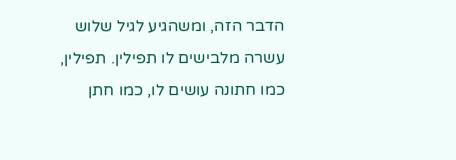הדבר הזה, ומשהגיע לגיל שלוש עשרה מלבישים לו תפילין. תפילין, כמו חתונה עושים לו, כמו חתן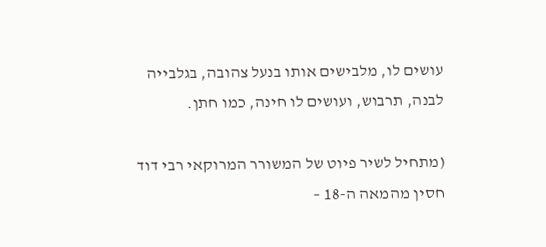עושים לו, מלבישים אותו בנעל צהובה, בגלבייה לבנה, תרבוש, ועושים לו חינה, כמו חתן.

(מתחיל לשיר פיוט של המשורר המרוקאי רבי דוד חסין מהמאה ה-18 –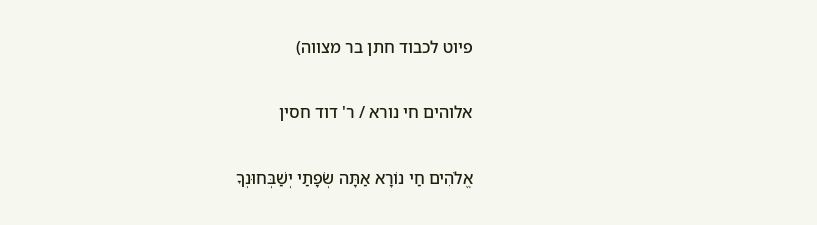פיוט לכבוד חתן בר מצווה)

אלוהים חי נורא / ר' דוד חסין

אֱלֹהִים חַי נוֹרָא אַתָּה שְׂפָתַי יְשַׁבְּחוּנְךָ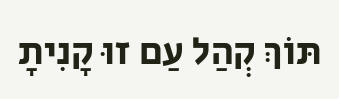תּוֹךְ קְהַל עַם זוּ קָנִיתָ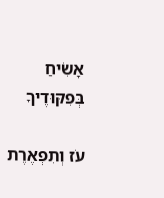אָשִׂיחַ בְּפִקּוּדֶיךָ

עֹז וְתִפְאֶרֶת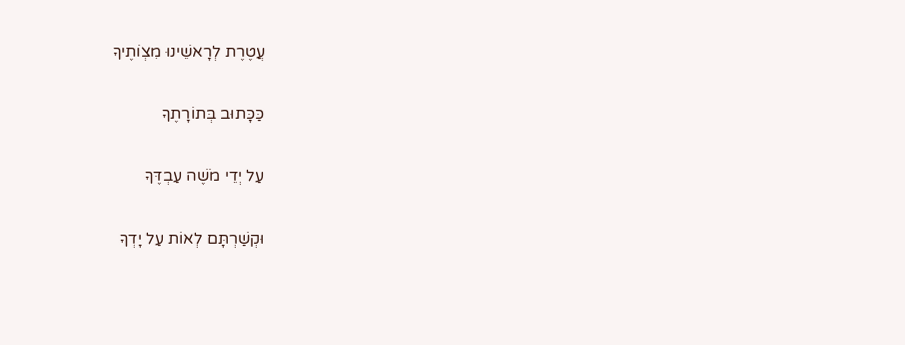עֲטֶרֶת לְרָאשֵׁינוּ מִצְוֹתֶיךָ

כַּכָּתוּב בְּתוֹרָתֶךָ

עַל יְדֵי מֹשֶׁה עַבְדֶּךָ

וּקְשַׁרְתָּם לְאוֹת עַל יָדְךָ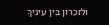וּלְזִכָּרוֹן בֵּין עֵינֶיךָ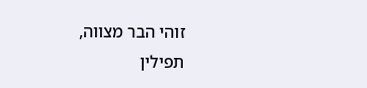זוהי הבר מצווה, תפילין